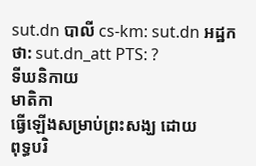sut.dn បាលី cs-km: sut.dn អដ្ឋកថា: sut.dn_att PTS: ?
ទីឃនិកាយ
មាតិកា
ធ្វើឡើងសម្រាប់ព្រះសង្ឃ ដោយ
ពុទ្ធបរិ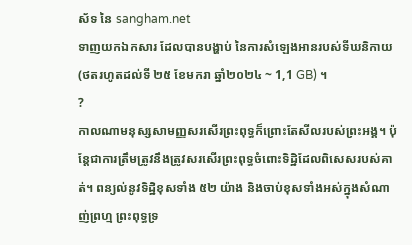ស័ទ នៃ sangham.net
ទាញយកឯកសារ ដែលបានបង្ហាប់ នៃការសំឡេងអានរបស់ទីឃនិកាយ (ថតរហូតដល់ទី ២៥ ខែមករា ឆ្នាំ២០២៤ ~ 1,1 GB) ។
?
កាលណាមនុស្សសាមញ្ញសរសើរព្រះពុទ្ធក៏ព្រោះតែសីលរបស់ព្រះអង្គ។ ប៉ុន្តែជាការត្រឹមត្រូវនឹងត្រូវសរសើរព្រះពុទ្ធចំពោះទិដ្ឋិដែលពិសេសរបស់គាត់។ ពន្យល់នូវទិដ្ឋិខុសទាំង ៥២ យ៉ាង និងចាប់ខុសទាំងអស់ក្នុងសំណាញ់ព្រហ្ម ព្រះពុទ្ធទ្រ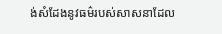ង់សំដែងនូវធម៌របស់សាសនាដែល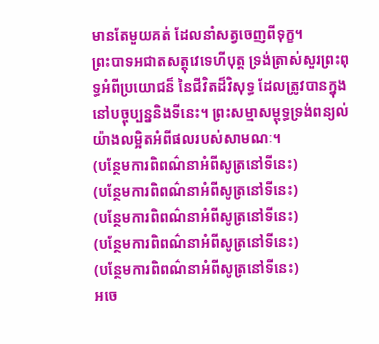មានតែមួយគត់ ដែលនាំសត្វចេញពីទុក្ខ។
ព្រះបាទអជាតសត្តុវេទេហីបុត្ត ទ្រង់ត្រាស់សួរព្រះពុទ្ធអំពីប្រយោជន៏ នៃជីវិតដ៏វិសុទ្ធ ដែលត្រូវបានក្នុងនៅបច្ចុប្បន្ននិងទីនេះ។ ព្រះសម្មាសម្ពុទ្ធទ្រង់ពន្យល់យ៉ាងលម្អិតអំពីផលរបស់សាមណៈ។
(បន្ថែមការពិពណ៌នាអំពីសូត្រនៅទីនេះ)
(បន្ថែមការពិពណ៌នាអំពីសូត្រនៅទីនេះ)
(បន្ថែមការពិពណ៌នាអំពីសូត្រនៅទីនេះ)
(បន្ថែមការពិពណ៌នាអំពីសូត្រនៅទីនេះ)
(បន្ថែមការពិពណ៌នាអំពីសូត្រនៅទីនេះ)
អចេ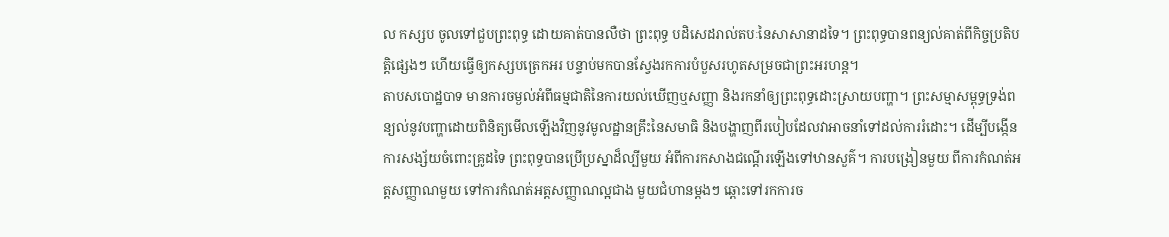ល កស្សប ចូលទៅជួបព្រះពុទ្ធ ដោយគាត់បានលឺថា ព្រះពុទ្ធ បដិសេដរាល់តបៈនៃសាសានាដទៃ។ ព្រះពុទ្ធបានពន្យល់គាត់ពីកិច្ចប្រតិបត្តិផ្សេងៗ ហើយធ្វើឲ្យកស្សបត្រេកអរ បន្ទាប់មកបានស្វែងរកការបំបួសរហូតសម្រចជាព្រះអរហន្ត។
តាបសបោដ្ឋបាទ មានការចម្ងល់អំពីធម្មជាតិនៃការយល់ឃើញឬសញ្ញា និងរកនាំឲ្យព្រះពុទ្ធដោះស្រាយបញ្ហា។ ព្រះសម្មាសម្ពុទ្ធទ្រង់ពន្យល់នូវបញ្ហាដោយពិនិត្យមើលឡើងវិញនូវមូលដ្ឋានគ្រឹះនៃសមាធិ និងបង្ហាញពីរបៀបដែលវាអាចនាំទៅដល់ការរំដោះ។ ដើម្បីបង្កើនការសង្ស័យចំពោះគ្រូដទៃ ព្រះពុទ្ធបានប្រើប្រស្នាដ៏ល្បីមួយ អំពីការកសាងជណ្តើរឡើងទៅឋានសួគ៌។ ការបង្រៀនមួយ ពីការកំណត់អត្តសញ្ញាណមួយ ទៅការកំណត់អត្តសញ្ញាណល្អជាង មួយជំហានម្តងៗ ឆ្ពោះទៅរកការច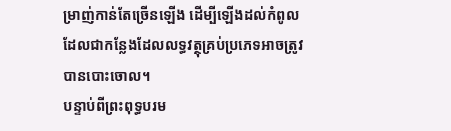ម្រាញ់កាន់តែច្រើនឡើង ដើម្បីឡើងដល់កំពូល ដែលជាកន្លែងដែលលទ្ធវត្ថុគ្រប់ប្រភេទអាចត្រូវបានបោះចោល។
បន្ទាប់ពីព្រះពុទ្ធបរម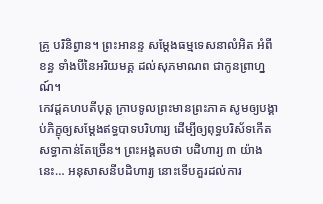គ្រូ បរិនិព្វាន។ ព្រះអានន្ទ សម្តែងធម្មទេសនាលំអិត អំពីខន្ធ ទាំងបីនៃអរិយមគ្គ ដល់សុភមាណព ជាកូនព្រាហ្នណ៍។
កេវដ្តគហបតីបុត្ត ក្រាបទូលព្រះមានព្រះភាគ សូមឲ្យបង្គាប់ភិក្ខុឲ្យសម្តែងឥទ្ធបាទបរិហារ្យ ដើម្បីឲ្យពុទ្ធបរិស័ទកើតសទ្ធាកាន់តែច្រើន។ ព្រះអង្គតបថា បដិហារ្យ ៣ យ៉ាងនេះ… អនុសាសនីបដិហារ្យ នោះទើបគួរដល់ការ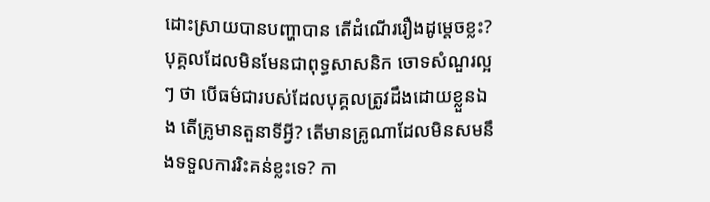ដោះស្រាយបានបញ្ហាបាន តើដំណើររឿងដូម្តេចខ្លះ?
បុគ្គលដែលមិនមែនជាពុទ្ធសាសនិក ចោទសំណួរល្អៗ ថា បើធម៌ជារបស់ដែលបុគ្គលត្រូវដឹងដោយខ្លួនឯង តើគ្រូមានតួនាទីអ្វី? តើមានគ្រូណាដែលមិនសមនឹងទទួលការរិះគន់ខ្លះទេ? កា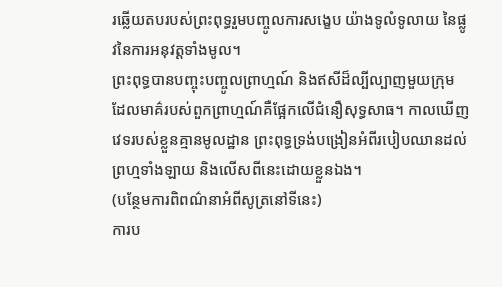រឆ្លើយតបរបស់ព្រះពុទ្ធរួមបញ្ចូលការសង្ខេប យ៉ាងទូលំទូលាយ នៃផ្លូវនៃការអនុវត្តទាំងមូល។
ព្រះពុទ្ធបានបញ្ចុះបញ្ចូលព្រាហ្មណ៍ និងឥសីដ៏ល្បីល្បាញមួយក្រុម ដែលមាគ៌របស់ពួកព្រាហ្មណ៍គឺផ្អែកលើជំនឿសុទ្ធសាធ។ កាលឃើញវេទរបស់ខ្លួនគ្មានមូលដ្ឋាន ព្រះពុទ្ធទ្រង់បង្រៀនអំពីរបៀបឈានដល់ព្រហ្មទាំងឡាយ និងលើសពីនេះដោយខ្លួនឯង។
(បន្ថែមការពិពណ៌នាអំពីសូត្រនៅទីនេះ)
ការប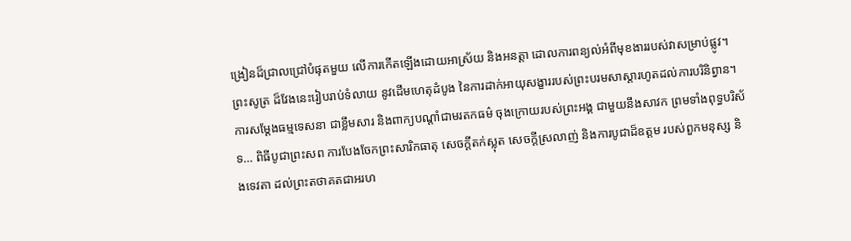ង្រៀនដ៏ជ្រាលជ្រៅបំផុតមួយ លើការកើតឡើងដោយអាស្រ័យ និងអនត្តា ដោលការពន្យល់អំពីមុខងាររបស់វាសម្រាប់ផ្លូវ។
ព្រះសូត្រ ដ៏វែងនេះរៀបរាប់ទំលាយ នូវដើមហេតុដំបូង នៃការដាក់អាយុសង្ខាររបស់ព្រះបរមសាស្តារហូតដល់ការបរិនិព្វាន។ ការសម្តែងធម្មទេសនា ជាខ្លឹមសារ និងពាក្យបណ្តាំជាមរតកធម៌ ចុងក្រោយរបស់ព្រះអង្គ ជាមួយនឹងសាវក ព្រមទាំងពុទ្ធបរិស័ទ… ពិធីបូជាព្រះសព ការបែងចែកព្រះសារិកធាតុ សេចក្តីតក់ស្លុត សេចក្តីស្រលាញ់ និងការបូជាដ៏ឧត្តម របស់ពួកមនុស្ស និងទេវតា ដល់ព្រះតថាគតជាអរហ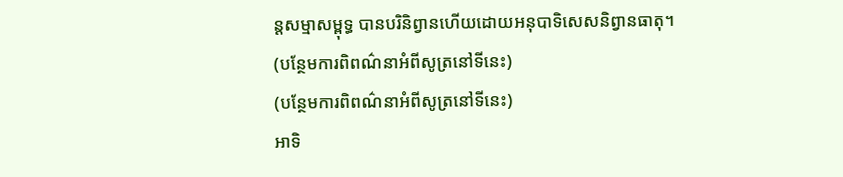ន្តសម្មាសម្ពុទ្ធ បានបរិនិព្វានហើយដោយអនុបាទិសេសនិព្វានធាតុ។
(បន្ថែមការពិពណ៌នាអំពីសូត្រនៅទីនេះ)
(បន្ថែមការពិពណ៌នាអំពីសូត្រនៅទីនេះ)
អាទិ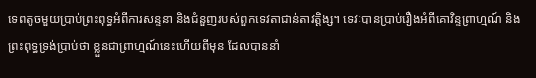ទេពតូចមួយប្រាប់ព្រះពុទ្ធអំពីការសន្ទនា និងជំនួញរបស់ពួកទេវតាជាន់តាវត្តិង្ស។ ទេវៈបានប្រាប់រឿងអំពីគោវិន្ទព្រាហ្មណ៍ និងព្រះពុទ្ធទ្រង់ប្រាប់ថា ខ្លួនជាព្រាហ្មណ៍នេះហើយពីមុន ដែលបាននាំ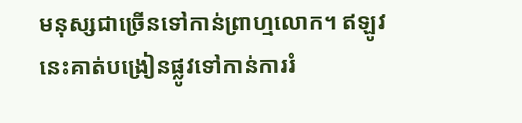មនុស្សជាច្រើនទៅកាន់ព្រាហ្មលោក។ ឥឡូវនេះគាត់បង្រៀនផ្លូវទៅកាន់ការរំ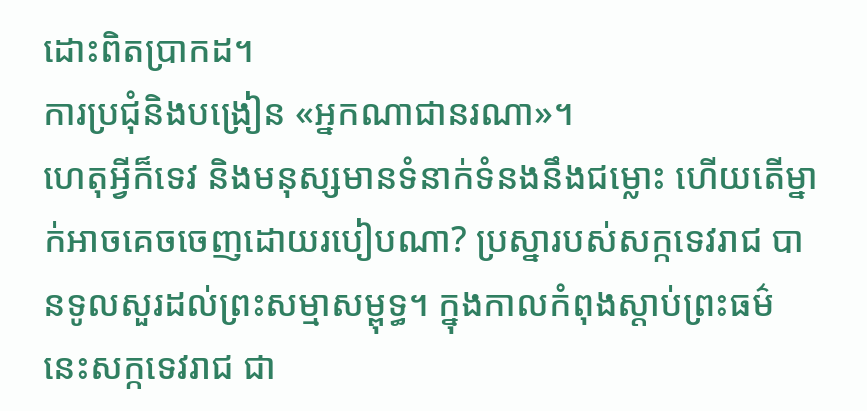ដោះពិតប្រាកដ។
ការប្រជុំនិងបង្រៀន «អ្នកណាជានរណា»។
ហេតុអ្វីក៏ទេវ និងមនុស្សមានទំនាក់ទំនងនឹងជម្លោះ ហើយតើម្នាក់អាចគេចចេញដោយរបៀបណា? ប្រស្នារបស់សក្កទេវរាជ បានទូលសួរដល់ព្រះសម្មាសម្ពុទ្ធ។ ក្នុងកាលកំពុងស្តាប់ព្រះធម៌ នេះសក្កទេវរាជ ជា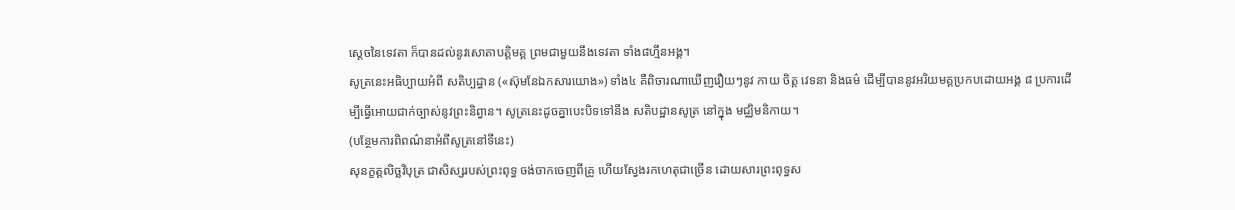ស្តេចនៃទេវតា ក៏បានដល់នូវសោតាបត្តិមគ្គ ព្រមជាមួយនឹងទេវតា ទាំង៨ហ្មឹនអង្គ។
សូត្រនេះអធិប្បាយអំពី សតិប្បដ្ធាន («ស៊ុមនែឯកសារយោង») ទាំង៤ គឺពិចារណាឃើញរឿយៗនូវ កាយ ចិត្ត វេទនា និងធម៌ ដើម្បីបាននូវអរិយមគ្គប្រកបដោយអង្គ ៨ ប្រការដើម្បីធ្វើអោយជាក់ច្បាស់នូវព្រះនិព្វាន។ សូត្រនេះដូចគ្នាបេះបិទទៅនឹង សតិបដ្ឋានសូត្រ នៅក្នុង មជ្ឈិមនិកាយ។
(បន្ថែមការពិពណ៌នាអំពីសូត្រនៅទីនេះ)
សុនក្ខត្តលិច្ឆវិបុត្រ ជាសិស្សរបស់ព្រះពុទ្ធ ចង់ចាកចេញពីគ្រូ ហើយស្វែងរកហេតុជាច្រើន ដោយសារព្រះពុទ្ធស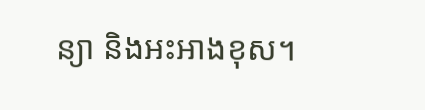ន្យា និងអះអាងខុស។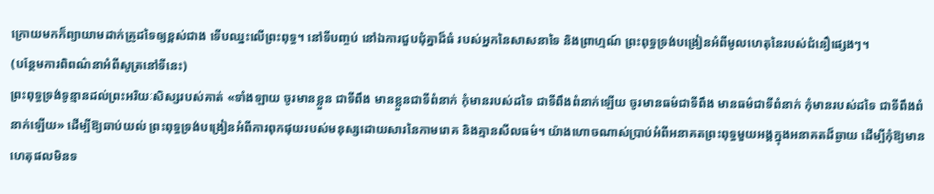ក្រោយមកក៏ព្យាយាមដាក់គ្រូដទៃឲ្យខ្ពស់ជាង ទើបឈ្នះលើព្រះពុទ្ធ។ នៅទីបញ្ចប់ នៅឯការជួបជុំគ្នាដ៏ធំ របស់អ្នកនៃសាសនាទៃ និងព្រាហ្មណ៍ ព្រះពុទ្ធទ្រង់បង្រៀនអំពីមូលហេតុនៃរបស់ជំនឿផ្សេងៗ។
(បន្ថែមការពិពណ៌នាអំពីសូត្រនៅទីនេះ)
ព្រះពុទ្ធទ្រង់ទូន្មានដល់ព្រះអរិយៈសិស្សរបស់គាត់ «ទាំងឡាយ ចូរមានខ្លួន ជាទីពឹង មានខ្លួនជាទីពំនាក់ កុំមានរបស់ដទៃ ជាទីពឹងពំនាក់ឡើយ ចូរមានធម៌ជាទីពឹង មានធម៌ជាទីពំនាក់ កុំមានរបស់ដទៃ ជាទីពឹងពំនាក់ឡើយ» ដើម្បីឱ្យឆាប់យល់ ព្រះពុទ្ធទ្រង់បង្រៀនអំពីការពុកផុយរបស់មនុស្សដោយសារនៃកាមរោគ និងគ្មានសីលធម៌។ យ៉ាងហោចណាស់ប្រាប់អំពីអនាគតព្រះពុទ្ធមួយអង្គក្នុងអនាគតដ៏ឆ្ងាយ ដើម្បីកុំឱ្យមានហេតុផលមិនទ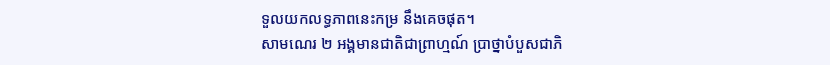ទួលយកលទ្ធភាពនេះកម្រ នឹងគេចផុត។
សាមណេរ ២ អង្គមានជាតិជាព្រាហ្មណ៍ ប្រាថ្នាបំបួសជាភិ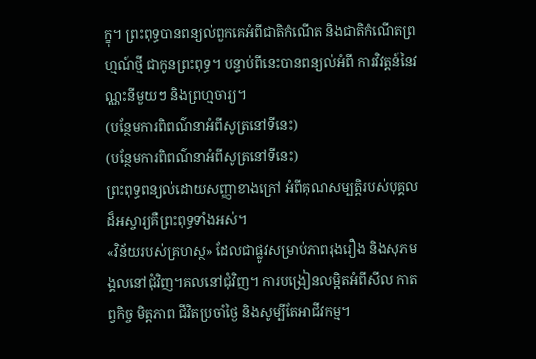ក្ខុ។ ព្រះពុទ្ធបានពន្យល់ពួកគេអំពីជាតិកំណើត និងជាតិកំណើតព្រហ្មណ៍ថ្មី ជាកូនព្រះពុទ្ធ។ បន្ទាប់ពីនេះបានពន្យល់អំពី ការវិវត្តន៍នៃវណ្ណះនីមួយៗ និងព្រហ្មចារ្យ។
(បន្ថែមការពិពណ៌នាអំពីសូត្រនៅទីនេះ)
(បន្ថែមការពិពណ៌នាអំពីសូត្រនៅទីនេះ)
ព្រះពុទ្ធពន្យល់ដោយសញ្ញាខាងក្រៅ អំពីគុណសម្បត្ដិរបស់បុគ្គលដ៏អស្ចារ្យគឺព្រះពុទ្ធទាំងអស់។
«វិន័យរបស់គ្រហស្ថ» ដែលជាផ្លូវសម្រាប់ភាពរុងរឿង និងសុភមង្គលនៅជុំវិញ។គលនៅជុំវិញ។ ការបង្រៀនលម្អិតអំពីសីល កាតព្វកិច្ច មិត្តភាព ជីវិតប្រចាំថ្ងៃ និងសូម្បីតែអាជីវកម្ម។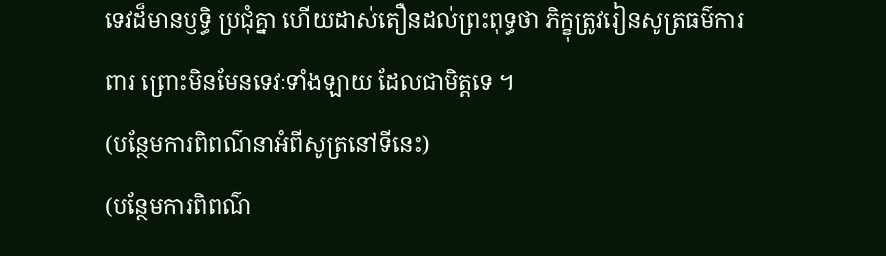ទេវដ៏មានឫទ្ធិ ប្រជុំគ្នា ហើយដាស់តឿនដល់ព្រះពុទ្ធថា ភិក្ខុត្រូវរៀនសូត្រធម៌ការពារ ព្រោះមិនមែនទេវៈទាំងឡាយ ដែលជាមិត្តទេ ។
(បន្ថែមការពិពណ៌នាអំពីសូត្រនៅទីនេះ)
(បន្ថែមការពិពណ៌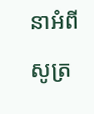នាអំពីសូត្រ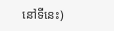នៅទីនេះ)